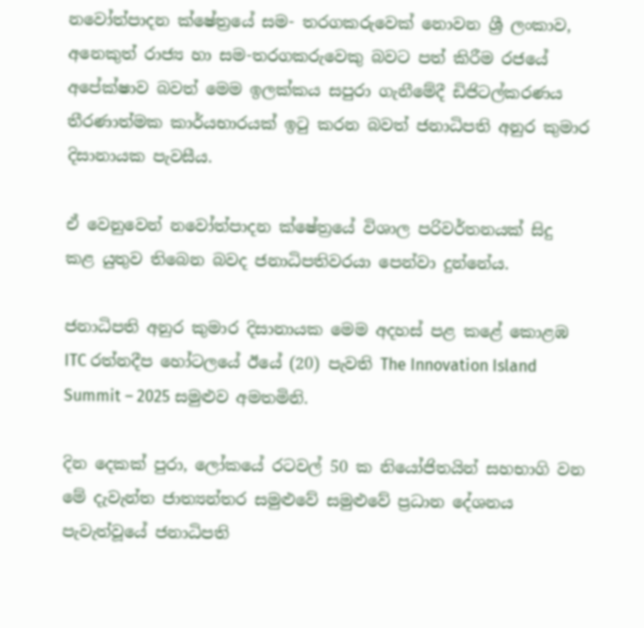නවෝත්පාදන ක්ෂේත්‍රයේ සම- තරගකරුවෙක් නොවන ශ්‍රී ලංකාව, අනෙකුත් රාජ්‍ය හා සම-තරගකරුවෙකු බවට පත් කිරීම රජයේ අපේක්ෂාව බවත් මෙම ඉලක්කය සපුරා ගැනීමේදී ඩිජිටල්කරණය තීරණාත්මක කාර්යභාරයක් ඉටු කරන බවත් ජනාධිපති අනුර කුමාර දිසානායක පැවසීය.

ඒ වෙනුවෙන් නවෝත්පාදන ක්ෂේත්‍රයේ විශාල පරිවර්තනයක් සිදු කළ යුතුව තිබෙන බවද ජනාධිපතිවරයා පෙන්වා දුන්නේය.

ජනාධිපති අනුර කුමාර දිසානායක මෙම අදහස් පළ කළේ කොළඹ ITC රත්නදීප හෝටලයේ ඊයේ (20) පැවති The Innovation Island Summit – 2025 සමුළුව අමතමිනි.

දින දෙකක් පුරා, ලෝකයේ රටවල් 50 ක නියෝජිතයින් සහභාගි වන මේ දැවැන්ත ජාත්‍යන්තර සමුළුවේ සමුළුවේ ප්‍රධාන දේශනය පැවැත්වූයේ ජනාධිපති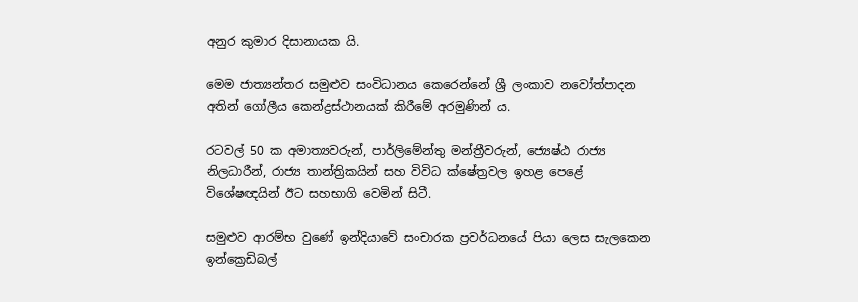අනුර කුමාර දිසානායක යි.

මෙම ජාත්‍යන්තර සමුළුව සංවිධානය කෙරෙන්නේ ශ්‍රී ලංකාව නවෝත්පාදන අතින් ගෝලීය කෙන්ද්‍රස්ථානයක් කිරීමේ අරමුණින් ය.

රටවල් 50 ක අමාත්‍යවරුන්, පාර්ලිමේන්තු මන්ත්‍රීවරුන්, ජ්‍යෙෂ්ඨ රාජ්‍ය නිලධාරීන්, රාජ්‍ය තාන්ත්‍රිකයින් සහ විවිධ ක්ෂේත්‍රවල ඉහළ පෙළේ විශේෂඥයින් ඊට සහභාගි වෙමින් සිටී.

සමුළුව ආරම්භ වුණේ ඉන්දියාවේ සංචාරක ප්‍රවර්ධනයේ පියා ලෙස සැලකෙන ඉන්ක්‍රෙඩිබල්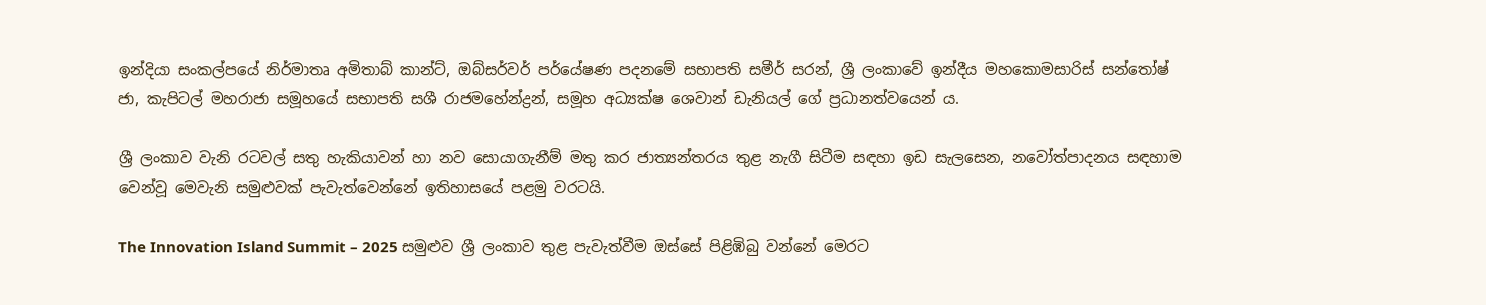ඉන්දියා සංකල්පයේ නිර්මාතෘ අමිතාබ් කාන්ට්, ඔබ්සර්වර් පර්යේෂණ පදනමේ සභාපති සමීර් සරන්, ශ්‍රී ලංකාවේ ඉන්දීය මහකොමසාරිස් සන්තෝෂ් ජා, කැපිටල් මහරාජා සමූහයේ සභාපති සශී රාජමහේන්ද්‍රන්, සමූහ අධ්‍යක්ෂ ශෙවාන් ඩැනියල් ගේ ප්‍රධානත්වයෙන් ය.

ශ්‍රී ලංකාව වැනි රටවල් සතු හැකියාවන් හා නව සොයාගැනීම් මතු කර ජාත්‍යන්තරය තුළ නැගී සිටීම සඳහා ඉඩ සැලසෙන, නවෝත්පාදනය සඳහාම වෙන්වූ මෙවැනි සමුළුවක් පැවැත්වෙන්නේ ඉතිහාසයේ පළමු වරටයි.

The Innovation Island Summit – 2025 සමුළුව ශ්‍රී ලංකාව තුළ පැවැත්වීම ඔස්සේ පිළිඹිබු වන්නේ මෙරට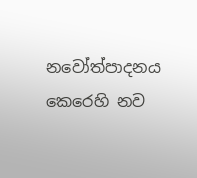නවෝත්පාදනය කෙරෙහි නව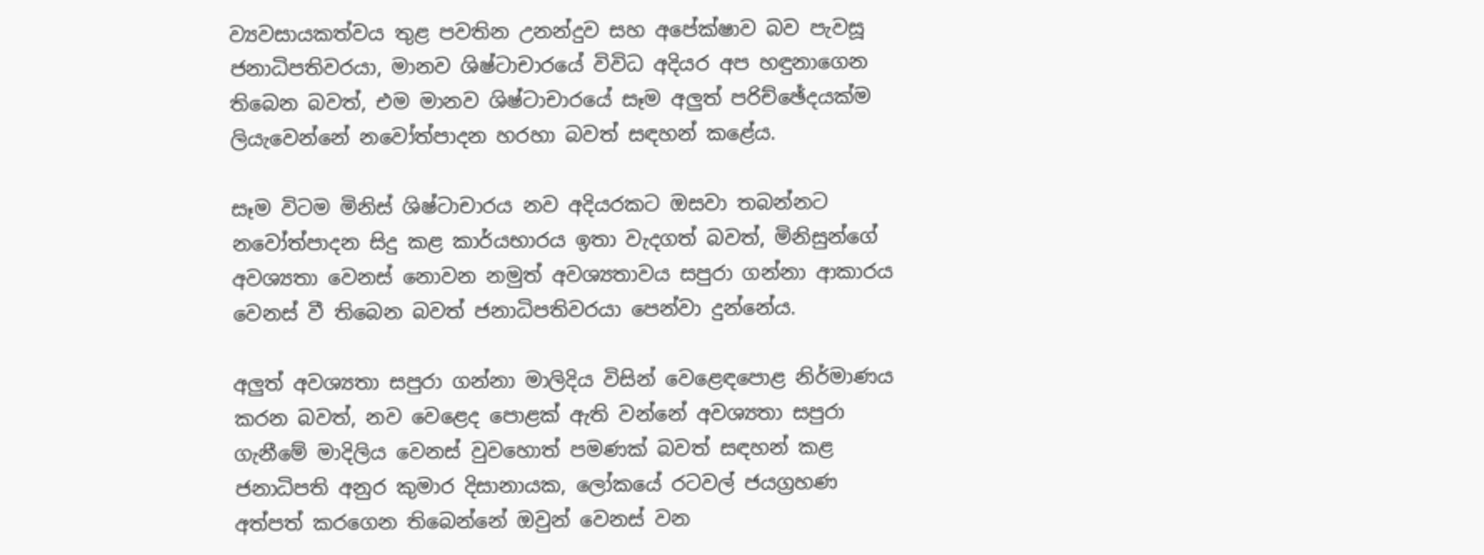ව්‍යවසායකත්වය තුළ පවතින උනන්දුව සහ අපේක්ෂාව බව පැවසූ ජනාධිපතිවරයා, මානව ශිෂ්ටාචාරයේ විවිධ අදියර අප හඳුනාගෙන තිබෙන බවත්, එම මානව ශිෂ්ටාචාරයේ සෑම අලුත් පරිච්ඡේදයක්ම ලියැවෙන්නේ නවෝත්පාදන හරහා බවත් සඳහන් කළේය.

සෑම විටම මිනිස් ශිෂ්ටාචාරය නව අදියරකට ඔසවා තබන්නට නවෝත්පාදන සිදු කළ කාර්යභාරය ඉතා වැදගත් බවත්, මිනිසුන්ගේ අවශ්‍යතා වෙනස් නොවන නමුත් අවශ්‍යතාවය සපුරා ගන්නා ආකාරය වෙනස් වී තිබෙන බවත් ජනාධිපතිවරයා පෙන්වා දුන්නේය.

අලුත් අවශ්‍යතා සපුරා ගන්නා මාලිදිය විසින් වෙළෙඳපොළ නිර්මාණය කරන බවත්, නව වෙළෙද පොළක් ඇති වන්නේ අවශ්‍යතා සපුරා ගැනීමේ මාදිලිය වෙනස් වුවහොත් පමණක් බවත් සඳහන් කළ ජනාධිපති අනුර කුමාර දිසානායක, ලෝකයේ රටවල් ජයග්‍රහණ අත්පත් කරගෙන තිබෙන්නේ ඔවුන් වෙනස් වන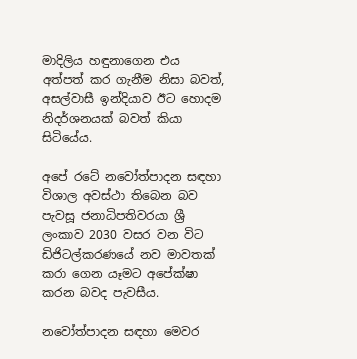මාදිලිය හඳුනාගෙන එය අත්පත් කර ගැනීම නිසා බවත්, අසල්වාසී ඉන්දියාව ඊට හොදම නිදර්ශනයක් බවත් කියා සිටියේය.

අපේ රටේ නවෝත්පාදන සඳහා විශාල අවස්ථා තිබෙන බව පැවසූ ජනාධිපතිවරයා ශ්‍රී ලංකාව 2030 වසර වන විට ඩිජිටල්කරණයේ නව මාවතක් කරා ගෙන යෑමට අපේක්ෂා කරන බවද පැවසීය.

නවෝත්පාදන සඳහා මෙවර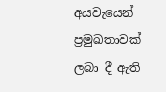අයවැයෙන් ප්‍රමුඛතාවක් ලබා දී ඇති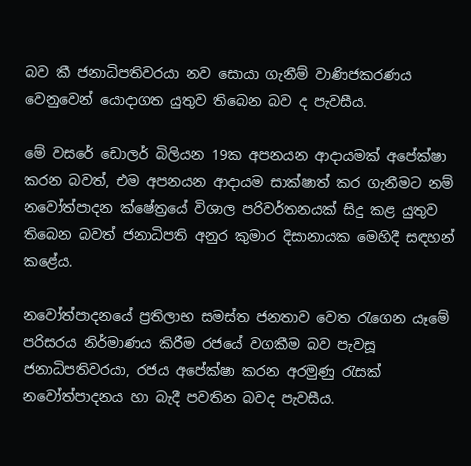බව කී ජනාධිපතිවරයා නව සොයා ගැනීම් වාණිජකරණය වෙනුවෙන් යොදාගත යුතුව තිබෙන බව ද පැවසීය.

මේ වසරේ ඩොලර් බිලියන 19ක අපනයන ආදායමක් අපේක්ෂා කරන බවත්, එම අපනයන ආදායම සාක්ෂාත් කර ගැනීමට නම් නවෝත්පාදන ක්ෂේත්‍රයේ විශාල පරිවර්තනයක් සිදු කළ යුතුව තිබෙන බවත් ජනාධිපති අනුර කුමාර දිසානායක මෙහිදී සඳහන් කළේය.

නවෝත්පාදනයේ ප්‍රතිලාභ සමස්ත ජනතාව වෙත රැගෙන යෑමේ පරිසරය නිර්මාණය කිරීම රජයේ වගකීම බව පැවසූ ජනාධිපතිවරයා, රජය අපේක්ෂා කරන අරමුණු රැසක් නවෝත්පාදනය හා බැදී පවතින බවද පැවසීය.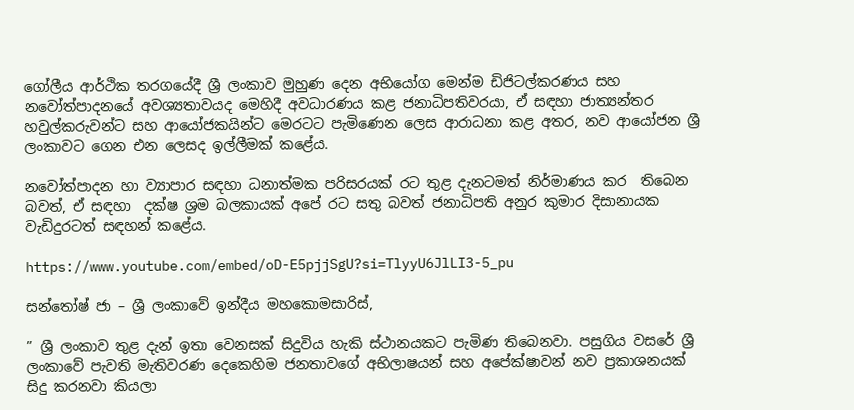ගෝලීය ආර්ථික තරගයේදී ශ්‍රී ලංකාව මුහුණ දෙන අභියෝග මෙන්ම ඩිජිටල්කරණය සහ නවෝත්පාදනයේ අවශ්‍යතාවයද මෙහිදී අවධාරණය කළ ජනාධිපතිවරයා, ඒ සඳහා ජාත්‍යන්තර හවුල්කරුවන්ට සහ ආයෝජකයින්ට මෙරටට පැමිණෙන ලෙස ආරාධනා කළ අතර, නව ආයෝජන ශ්‍රී ලංකාවට ගෙන එන ලෙසද ඉල්ලීමක් කළේය.

නවෝත්පාදන හා ව්‍යාපාර සඳහා ධනාත්මක පරිසරයක් රට තුළ දැනටමත් නිර්මාණය කර  තිබෙන බවත්, ඒ සඳහා  දක්ෂ ශ්‍රම බලකායක් අපේ රට සතු බවත් ජනාධිපති අනුර කුමාර දිසානායක වැඩිදුරටත් සඳහන් කළේය.

https://www.youtube.com/embed/oD-E5pjjSgU?si=TlyyU6JlLI3-5_pu

සන්තෝෂ් ජා – ශ්‍රී ලංකාවේ ඉන්දීය මහකොමසාරිස්,

” ශ්‍රී ලංකාව තුළ දැන් ඉතා වෙනසක් සිදුවිය හැකි ස්ථානයකට පැමිණ තිබෙනවා. පසුගිය වසරේ ශ්‍රී ලංකාවේ පැවති මැතිවරණ දෙකෙහිම ජනතාවගේ අභිලාෂයන් සහ අපේක්ෂාවන් නව ප්‍රකාශනයක් සිදු කරනවා කියලා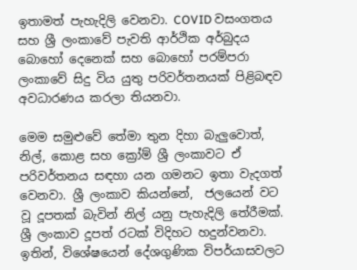ඉතාමත් පැහැදිලි වෙනවා. COVID වසංගතය සහ ශ්‍රී ලංකාවේ පැවති ආර්ථික අර්බුදය බොහෝ දෙනෙක් සහ බොහෝ පරම්පරා ලංකාවේ සිදු විය යුතු පරිවර්තනයක් පිළිබඳව අවධාරණය කරලා තියනවා.

මෙම සමුළුවේ තේමා තුන දිහා බැලුවොත්, නිල්, කොළ සහ ක්‍රෝම් ශ්‍රී ලංකාවට ඒ පරිවර්තනය සඳහා යන ගමනට ඉතා වැදගත් වෙනවා. ශ්‍රී ලංකාව කියන්නේ,  ජලයෙන් වට වූ දූපතක් බැවින් නිල් යනු පැහැදිලි තේරීමක්. ශ්‍රී ලංකාව දූපත් රටක් විදිහට හදුන්වනවා. ඉතින්, විශේෂයෙන් දේශගුණික විපර්යාසවලට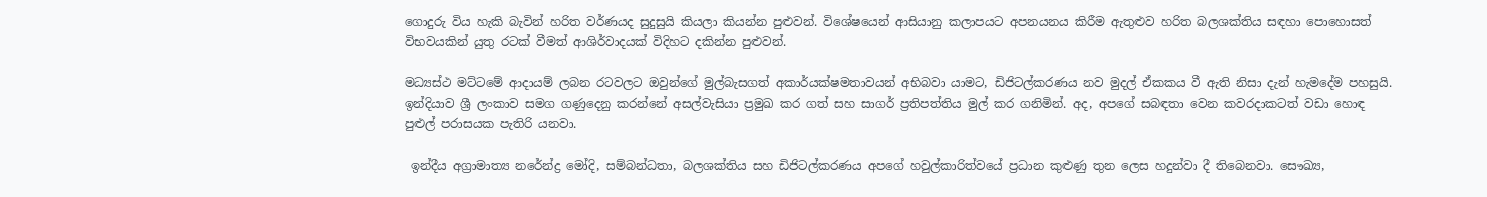ගොදුරු විය හැකි බැවින් හරිත වර්ණයද සුදුසුයි කියලා කියන්න පුළුවන්. විශේෂයෙන් ආසියානු කලාපයට අපනයනය කිරීම ඇතුළුව හරිත බලශක්තිය සඳහා පොහොසත් විභවයකින් යුතු රටක් වීමත් ආශිර්වාදයක් විදිහට දකින්න පුළුවන්.

මධ්‍යස්ථ මට්ටමේ ආදායම් ලබන රටවලට ඔවුන්ගේ මුල්බැසගත් අකාර්යක්ෂමතාවයන් අභිබවා යාමට, ඩිජිටල්කරණය නව මුදල් ඒකකය වී ඇති නිසා දැන් හැමදේම පහසුයි.  ඉන්දියාව ශ්‍රී ලංකාව සමග ගණුදෙනු කරන්නේ අසල්වැසියා ප්‍රමුඛ කර ගත් සහ සාගර් ප්‍රතිපත්තිය මුල් කර ගනිමින්. අද, අපගේ සබඳතා වෙන කවරදාකටත් වඩා හොඳ පුළුල් පරාසයක පැතිරි යනවා.

 ඉන්දීය අග්‍රාමාත්‍ය නරේන්ද්‍ර මෝදි, සම්බන්ධතා, බලශක්තිය සහ ඩිජිටල්කරණය අපගේ හවුල්කාරිත්වයේ ප්‍රධාන කුළුණු තුන ලෙස හදුන්වා දී තිබෙනවා. සෞඛ්‍ය,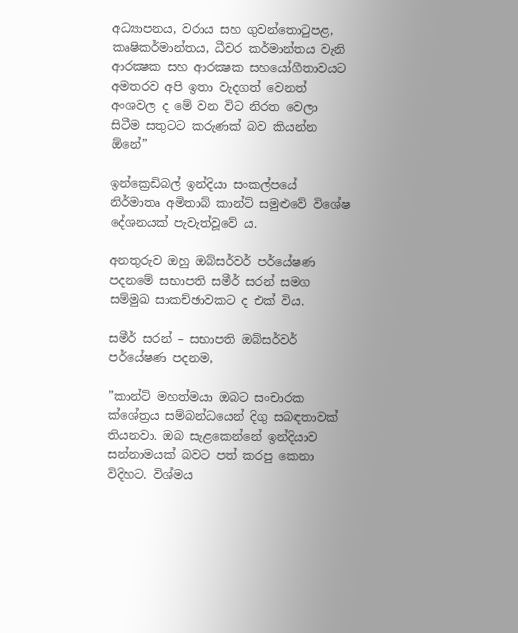අධ්‍යාපනය, වරාය සහ ගුවන්තොටුපළ, කෘෂිකර්මාන්තය, ධීවර කර්මාන්තය වැනි ආරක්‍ෂක සහ ආරක්‍ෂක සහයෝගීතාවයට අමතරව අපි ඉතා වැදගත් වෙනත් අංශවල ද මේ වන විට නිරත වෙලා සිටීම සතුටට කරුණක් බව කියන්න ඕනේ”

ඉන්ක්‍රෙඩිබල් ඉන්දියා සංකල්පයේ නිර්මාතෘ අමිතාබ් කාන්ට් සමුළුවේ විශේෂ දේශනයක් පැවැත්වූවේ ය.

අනතුරුව ඔහු ඔබ්සර්වර් පර්යේෂණ පදනමේ සභාපති සමීර් සරන් සමග සම්මුඛ සාකච්ඡාවකට ද එක් විය.

සමීර් සරන් – සභාපති ඔබ්සර්වර් පර්යේෂණ පදනම,

”කාන්ට් මහත්මයා ඔබට සංචාරක ක්ශේත්‍රය සම්බන්ධයෙන් දිගු සබඳතාවක් තියනවා. ඔබ සැළකෙන්නේ ඉන්දියාව සන්නාමයක් බවට පත් කරපු කෙනා විදිහට. විශ්මය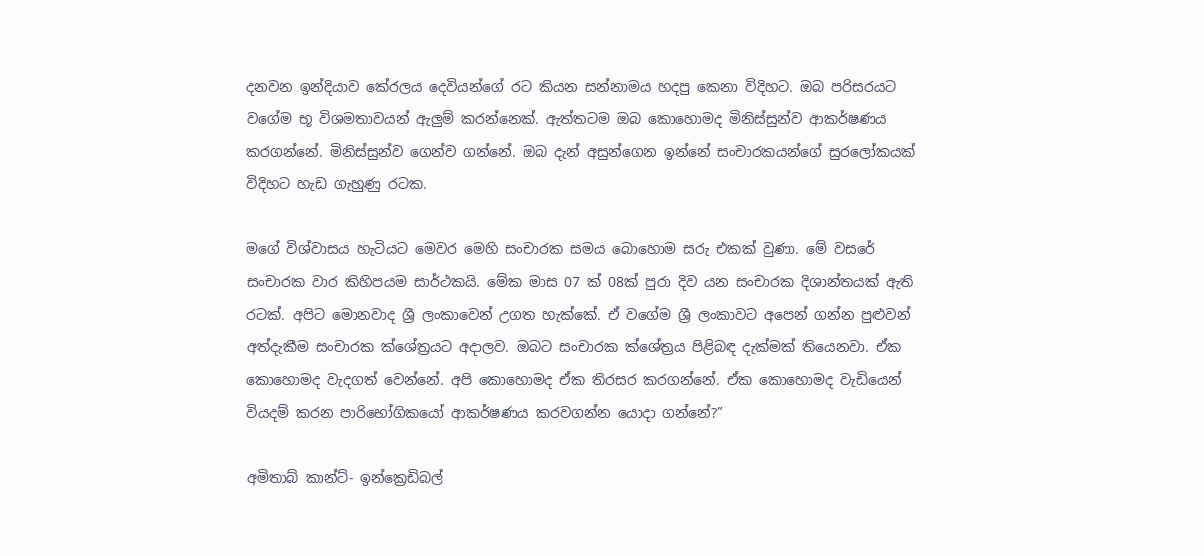දනවන ඉන්දියාව කේරලය දෙවියන්ගේ රට කියන සන්නාමය හදපු කෙනා විදිහට. ඔබ පරිසරයට වගේම භූ විශමතාවයන් ඇලුම් කරන්නෙක්. ඇත්තටම ඔබ කොහොමද මිනිස්සුන්ව ආකර්ෂණය කරගන්නේ. මිනිස්සුන්ව ගෙන්ව ගන්නේ. ඔබ දැන් අසුන්ගෙන ඉන්නේ සංචාරකයන්ගේ සුරලෝකයක් විදිහට හැඩ ගැහුණු රටක.

මගේ විශ්වාසය හැටියට මෙවර මෙහි සංචාරක සමය බොහොම සරු එකක් වුණා. මේ වසරේ සංචාරක වාර කිහිපයම සාර්ථකයි. මේක මාස 07 ක් 08ක් පුරා දිව යන සංචාරක දිශාන්තයක් ඇති රටක්. අපිට මොනවාද ශ්‍රී ලංකාවෙන් උගත හැක්කේ. ඒ වගේම ශ්‍රී ලංකාවට අපෙන් ගන්න පුළුවන් අත්දැකීම සංචාරක ක්ශේත්‍රයට අදාලව. ඔබට සංචාරක ක්ශේත්‍රය පිළිබඳ දැක්මක් තියෙනවා. ඒක කොහොමද වැදගත් වෙන්නේ. අපි කොහොමද ඒක තිරසර කරගන්නේ. ඒක කොහොමද වැඩියෙන් වියදම් කරන පාරිභෝගිකයෝ ආකර්ෂණය කරවගන්න යොදා ගන්නේ?”

අමිතාබ් කාන්ට්- ඉන්ක්‍රෙඩිබල්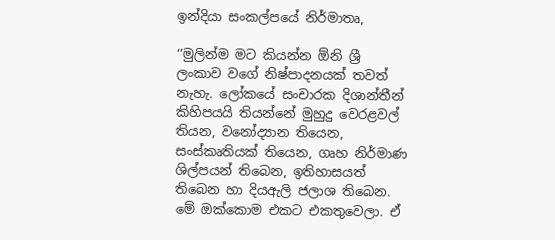ඉන්දියා සංකල්පයේ නිර්මාතෘ,

‘’මුලින්ම මට කියන්න ඕනි ශ්‍රී ලංකාව වගේ නිෂ්පාදනයක් තවත් නැහැ. ලෝකයේ සංචාරක දිශාන්තීන් කිහිපයයි තියන්නේ මුහුදු වෙරළවල් තියන, වනෝද්‍යාන තියෙන, සංස්කෘතියක් තියෙන, ගෘහ නිර්මාණ ශිල්පයන් තිබෙන, ඉතිහාසයත් තිබෙන හා දියඇලි ජලාශ තිබෙන. මේ ඔක්කොම එකට එකතුවෙලා. ඒ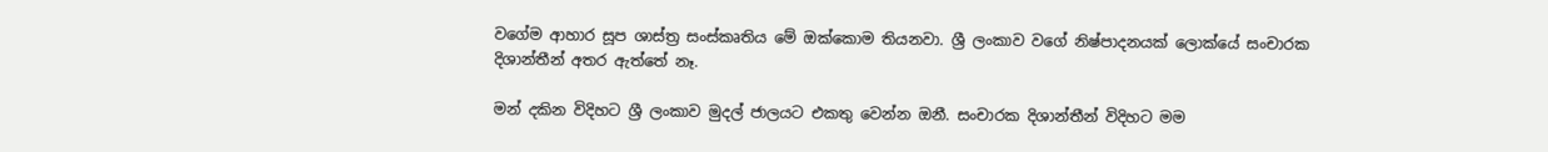වගේම ආහාර සූප ශාස්ත්‍ර සංස්කෘතිය මේ ඔක්කොම තියනවා. ශ්‍රී ලංකාව වගේ නිෂ්පාදනයක් ලොක්යේ සංචාරක දිශාන්තීන් අතර ඇත්තේ නෑ.

මන් දකින විදිහට ශ්‍රී ලංකාව මුදල් ජාලයට එකතු වෙන්න ඔනී. සංචාරක දිශාන්තීන් විදිහට මම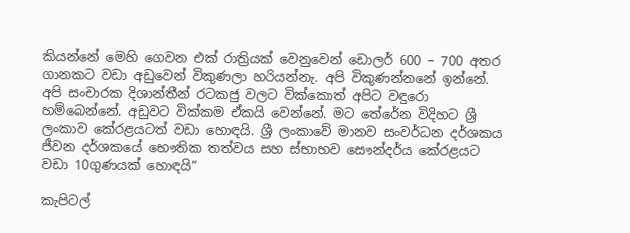කියන්නේ මෙහි ගෙවන එක් රාත්‍රියක් වෙනුවෙන් ඩොලර් 600 – 700 අතර ගානකට වඩා අඩුවෙන් විකුණලා හරියන්නැ. අපි විකුණන්නනේ ඉන්නේ. අපි සංචාරක දිශාන්තීන් රටකජු වලට වික්කොත් අපිට වඳුරො හම්බෙන්නේ. අඩුවට වික්කම ඒකයි වෙන්නේ. මට තේරේන විදිහට ශ්‍රී ලංකාව කේරළයටත් වඩා හොඳයි. ශ්‍රී ලංකාවේ මානව සංවර්ධන දර්ශකය ජීවන දර්ශකයේ භෞතික තත්වය සහ ස්භාහව සෞන්දර්ය කේරළයට වඩා 10ගුණයක් හොඳයි”

කැපිටල්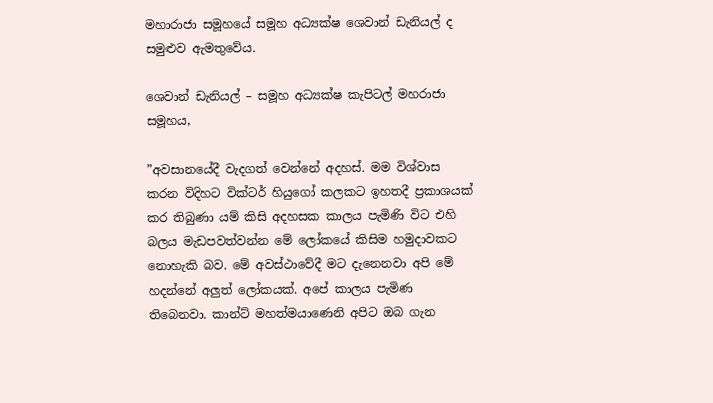මහාරාජා සමූහයේ සමූහ අධ්‍යක්ෂ ශෙවාන් ඩැනියල් ද සමුළුව ඇමතුවේය.

ශෙවාන් ඩැනියල් – සමූහ අධ්‍යක්ෂ කැපිටල් මහරාජා සමූහය,

”අවසානයේදී වැදගත් වෙන්නේ අදහස්. මම විශ්වාස කරන විදිහට වික්ටර් හියුගෝ කලකට ඉහතදී ප්‍රකාශයක් කර තිබුණා යම් කිසි අදහසක කාලය පැමිණි විට එහි බලය මැඩපවත්වන්න මේ ලෝකයේ කිසිම හමුදාවකට නොහැකි බව. මේ අවස්ථාවේදී මට දැනෙනවා අපි මේ හදන්නේ අලුත් ලෝකයක්. අපේ කාලය පැමිණ තිබෙනවා. කාන්ට් මහත්මයාණෙනි අපිට ඔබ ගැන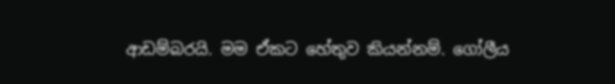ආඩම්බරයි. මම ඒකට හේතුව කියන්නම්. ගෝලීය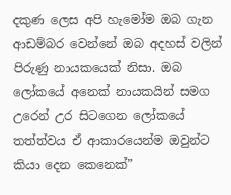දකුණ ලෙස අපි හැමෝම ඔබ ගැන ආඩම්බර වෙන්නේ ඔබ අදහස් වලින් පිරුණු නායකයෙක් නිසා. ඔබ ලෝකයේ අනෙක් නායකයින් සමග උරෙන් උර සිටගෙන ලෝකයේ තත්ත්වය ඒ ආකාරයෙන්ම ඔවුන්ට කියා දෙන කෙනෙක්”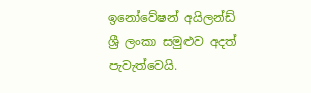ඉනෝවේෂන් අයිලන්ඩ් ශ්‍රී ලංකා සමුළුව අදත් පැවැත්වෙයි.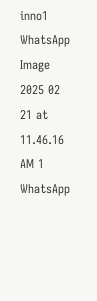inno1
WhatsApp Image 2025 02 21 at 11.46.16 AM 1
WhatsApp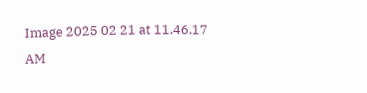Image 2025 02 21 at 11.46.17 AM